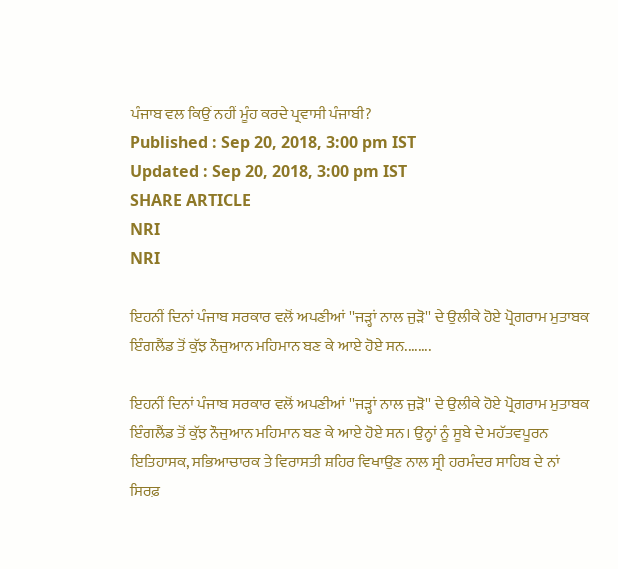ਪੰਜਾਬ ਵਲ ਕਿਉਂ ਨਹੀਂ ਮੂੰਹ ਕਰਦੇ ਪ੍ਰਵਾਸੀ ਪੰਜਾਬੀ?
Published : Sep 20, 2018, 3:00 pm IST
Updated : Sep 20, 2018, 3:00 pm IST
SHARE ARTICLE
NRI
NRI

ਇਹਨੀਂ ਦਿਨਾਂ ਪੰਜਾਬ ਸਰਕਾਰ ਵਲੋਂ ਅਪਣੀਆਂ ''ਜੜ੍ਹਾਂ ਨਾਲ ਜੁੜੋ'' ਦੇ ਉਲੀਕੇ ਹੋਏ ਪ੍ਰੋਗਰਾਮ ਮੁਤਾਬਕ ਇੰਗਲੈਂਡ ਤੋਂ ਕੁੱਝ ਨੌਜੁਆਨ ਮਹਿਮਾਨ ਬਣ ਕੇ ਆਏ ਹੋਏ ਸਨ........

ਇਹਨੀਂ ਦਿਨਾਂ ਪੰਜਾਬ ਸਰਕਾਰ ਵਲੋਂ ਅਪਣੀਆਂ ''ਜੜ੍ਹਾਂ ਨਾਲ ਜੁੜੋ'' ਦੇ ਉਲੀਕੇ ਹੋਏ ਪ੍ਰੋਗਰਾਮ ਮੁਤਾਬਕ ਇੰਗਲੈਂਡ ਤੋਂ ਕੁੱਝ ਨੌਜੁਆਨ ਮਹਿਮਾਨ ਬਣ ਕੇ ਆਏ ਹੋਏ ਸਨ। ਉਨ੍ਹਾਂ ਨੂੰ ਸੂਬੇ ਦੇ ਮਹੱਤਵਪੂਰਨ ਇਤਿਹਾਸਕ, ਸਭਿਆਚਾਰਕ ਤੇ ਵਿਰਾਸਤੀ ਸ਼ਹਿਰ ਵਿਖਾਉਣ ਨਾਲ ਸ੍ਰੀ ਹਰਮੰਦਰ ਸਾਹਿਬ ਦੇ ਨਾਂ ਸਿਰਫ਼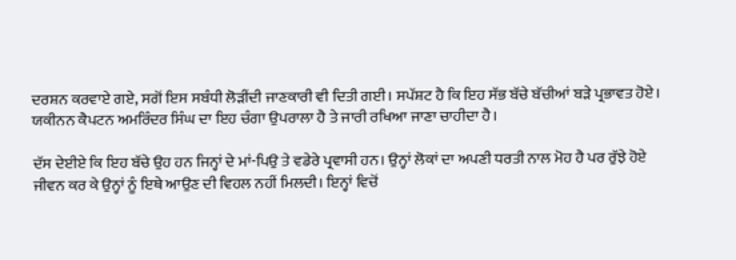ਦਰਸ਼ਨ ਕਰਵਾਏ ਗਏ, ਸਗੋਂ ਇਸ ਸਬੰਧੀ ਲੋੜੀਂਦੀ ਜਾਣਕਾਰੀ ਵੀ ਦਿਤੀ ਗਈ। ਸਪੱਸ਼ਟ ਹੈ ਕਿ ਇਹ ਸੱਭ ਬੱਚੇ ਬੱਚੀਆਂ ਬੜੇ ਪ੍ਰਭਾਵਤ ਹੋਏ। ਯਕੀਨਨ ਕੈਪਟਨ ਅਮਰਿੰਦਰ ਸਿੰਘ ਦਾ ਇਹ ਚੰਗਾ ਉਪਰਾਲਾ ਹੈ ਤੇ ਜਾਰੀ ਰਖਿਆ ਜਾਣਾ ਚਾਹੀਦਾ ਹੈ।

ਦੱਸ ਦੇਈਏ ਕਿ ਇਹ ਬੱਚੇ ਉਹ ਹਨ ਜਿਨ੍ਹਾਂ ਦੇ ਮਾਂ-ਪਿਉ ਤੇ ਵਡੇਰੇ ਪ੍ਰਵਾਸੀ ਹਨ। ਉਨ੍ਹਾਂ ਲੋਕਾਂ ਦਾ ਅਪਣੀ ਧਰਤੀ ਨਾਲ ਮੋਹ ਹੈ ਪਰ ਰੁੱਝੇ ਹੋਏ ਜੀਵਨ ਕਰ ਕੇ ਉਨ੍ਹਾਂ ਨੂੰ ਇਥੇ ਆਉਣ ਦੀ ਵਿਹਲ ਨਹੀਂ ਮਿਲਦੀ। ਇਨ੍ਹਾਂ ਵਿਚੋਂ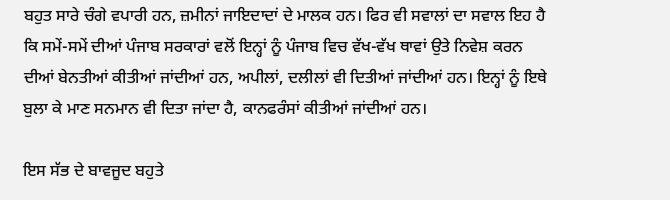ਬਹੁਤ ਸਾਰੇ ਚੰਗੇ ਵਪਾਰੀ ਹਨ, ਜ਼ਮੀਨਾਂ ਜਾਇਦਾਦਾਂ ਦੇ ਮਾਲਕ ਹਨ। ਫਿਰ ਵੀ ਸਵਾਲਾਂ ਦਾ ਸਵਾਲ ਇਹ ਹੈ ਕਿ ਸਮੇਂ-ਸਮੇਂ ਦੀਆਂ ਪੰਜਾਬ ਸਰਕਾਰਾਂ ਵਲੋਂ ਇਨ੍ਹਾਂ ਨੂੰ ਪੰਜਾਬ ਵਿਚ ਵੱਖ-ਵੱਖ ਥਾਵਾਂ ਉਤੇ ਨਿਵੇਸ਼ ਕਰਨ ਦੀਆਂ ਬੇਨਤੀਆਂ ਕੀਤੀਆਂ ਜਾਂਦੀਆਂ ਹਨ, ਅਪੀਲਾਂ, ਦਲੀਲਾਂ ਵੀ ਦਿਤੀਆਂ ਜਾਂਦੀਆਂ ਹਨ। ਇਨ੍ਹਾਂ ਨੂੰ ਇਥੇ ਬੁਲਾ ਕੇ ਮਾਣ ਸਨਮਾਨ ਵੀ ਦਿਤਾ ਜਾਂਦਾ ਹੈ, ਕਾਨਫਰੰਸਾਂ ਕੀਤੀਆਂ ਜਾਂਦੀਆਂ ਹਨ।

ਇਸ ਸੱਭ ਦੇ ਬਾਵਜੂਦ ਬਹੁਤੇ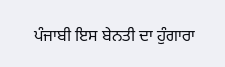ਪੰਜਾਬੀ ਇਸ ਬੇਨਤੀ ਦਾ ਹੁੰਗਾਰਾ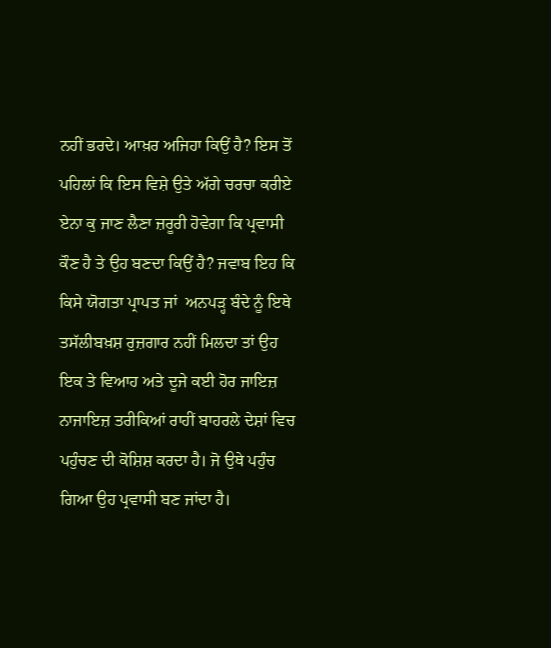ਨਹੀਂ ਭਰਦੇ। ਆਖ਼ਰ ਅਜਿਹਾ ਕਿਉਂ ਹੈ? ਇਸ ਤੋਂ ਪਹਿਲਾਂ ਕਿ ਇਸ ਵਿਸ਼ੇ ਉਤੇ ਅੱਗੇ ਚਰਚਾ ਕਰੀਏ ਏਨਾ ਕੁ ਜਾਣ ਲੈਣਾ ਜ਼ਰੂਰੀ ਹੋਵੇਗਾ ਕਿ ਪ੍ਰਵਾਸੀ ਕੌਣ ਹੈ ਤੇ ਉਹ ਬਣਦਾ ਕਿਉਂ ਹੈ? ਜਵਾਬ ਇਹ ਕਿ ਕਿਸੇ ਯੋਗਤਾ ਪ੍ਰਾਪਤ ਜਾਂ  ਅਨਪੜ੍ਹ ਬੰਦੇ ਨੂੰ ਇਥੇ ਤਸੱਲੀਬਖ਼ਸ਼ ਰੁਜ਼ਗਾਰ ਨਹੀਂ ਮਿਲਦਾ ਤਾਂ ਉਹ ਇਕ ਤੇ ਵਿਆਹ ਅਤੇ ਦੂਜੇ ਕਈ ਹੋਰ ਜਾਇਜ਼ ਨਾਜਾਇਜ਼ ਤਰੀਕਿਆਂ ਰਾਹੀਂ ਬਾਹਰਲੇ ਦੇਸ਼ਾਂ ਵਿਚ ਪਹੁੰਚਣ ਦੀ ਕੋਸ਼ਿਸ਼ ਕਰਦਾ ਹੈ। ਜੋ ਉਥੇ ਪਹੁੰਚ ਗਿਆ ਉਹ ਪ੍ਰਵਾਸੀ ਬਣ ਜਾਂਦਾ ਹੈ।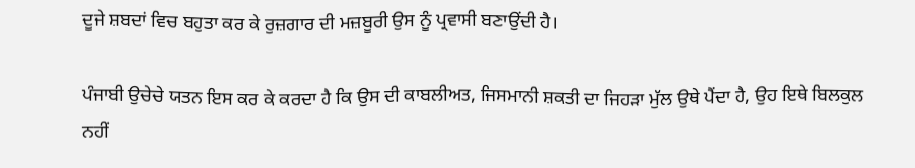ਦੂਜੇ ਸ਼ਬਦਾਂ ਵਿਚ ਬਹੁਤਾ ਕਰ ਕੇ ਰੁਜ਼ਗਾਰ ਦੀ ਮਜ਼ਬੂਰੀ ਉਸ ਨੂੰ ਪ੍ਰਵਾਸੀ ਬਣਾਉਂਦੀ ਹੈ।

ਪੰਜਾਬੀ ਉਚੇਚੇ ਯਤਨ ਇਸ ਕਰ ਕੇ ਕਰਦਾ ਹੈ ਕਿ ਉਸ ਦੀ ਕਾਬਲੀਅਤ, ਜਿਸਮਾਨੀ ਸ਼ਕਤੀ ਦਾ ਜਿਹੜਾ ਮੁੱਲ ਉਥੇ ਪੈਂਦਾ ਹੈ, ਉਹ ਇਥੇ ਬਿਲਕੁਲ ਨਹੀਂ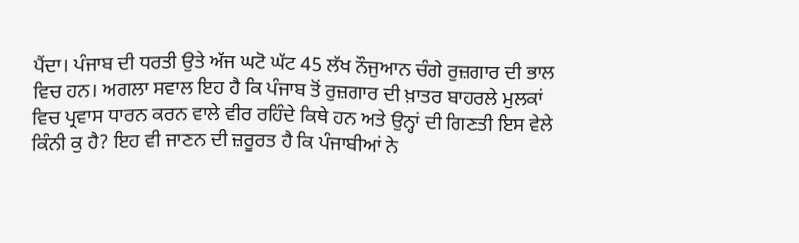ਪੈਂਦਾ। ਪੰਜਾਬ ਦੀ ਧਰਤੀ ਉਤੇ ਅੱਜ ਘਟੋ ਘੱਟ 45 ਲੱਖ ਨੌਜੁਆਨ ਚੰਗੇ ਰੁਜ਼ਗਾਰ ਦੀ ਭਾਲ ਵਿਚ ਹਨ। ਅਗਲਾ ਸਵਾਲ ਇਹ ਹੈ ਕਿ ਪੰਜਾਬ ਤੋਂ ਰੁਜ਼ਗਾਰ ਦੀ ਖ਼ਾਤਰ ਬਾਹਰਲੇ ਮੁਲਕਾਂ ਵਿਚ ਪ੍ਰਵਾਸ ਧਾਰਨ ਕਰਨ ਵਾਲੇ ਵੀਰ ਰਹਿੰਦੇ ਕਿਥੇ ਹਨ ਅਤੇ ਉਨ੍ਹਾਂ ਦੀ ਗਿਣਤੀ ਇਸ ਵੇਲੇ ਕਿੰਨੀ ਕੁ ਹੈ? ਇਹ ਵੀ ਜਾਣਨ ਦੀ ਜ਼ਰੂਰਤ ਹੈ ਕਿ ਪੰਜਾਬੀਆਂ ਨੇ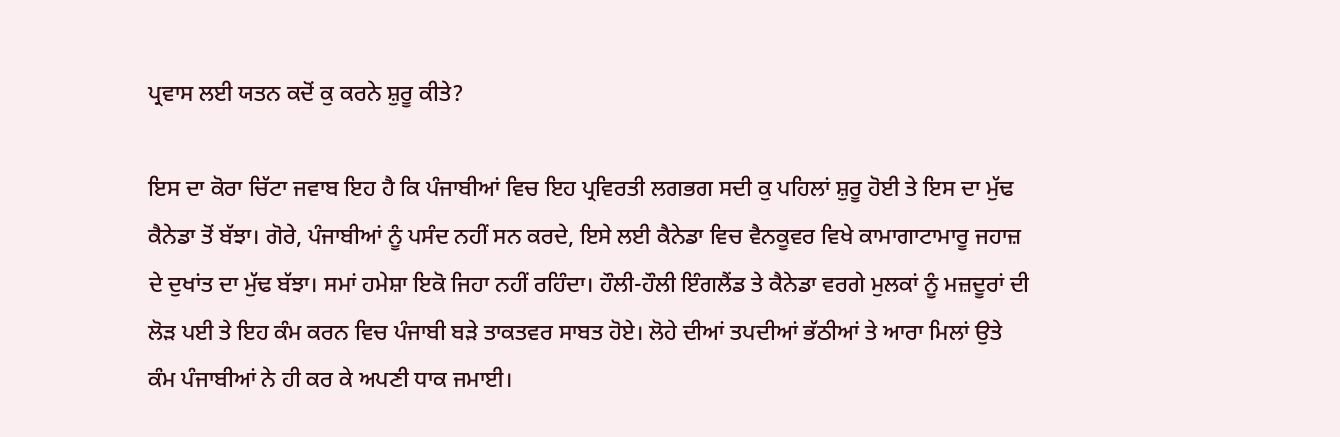ਪ੍ਰਵਾਸ ਲਈ ਯਤਨ ਕਦੋਂ ਕੁ ਕਰਨੇ ਸ਼ੁਰੂ ਕੀਤੇ?

ਇਸ ਦਾ ਕੋਰਾ ਚਿੱਟਾ ਜਵਾਬ ਇਹ ਹੈ ਕਿ ਪੰਜਾਬੀਆਂ ਵਿਚ ਇਹ ਪ੍ਰਵਿਰਤੀ ਲਗਭਗ ਸਦੀ ਕੁ ਪਹਿਲਾਂ ਸ਼ੁਰੂ ਹੋਈ ਤੇ ਇਸ ਦਾ ਮੁੱਢ ਕੈਨੇਡਾ ਤੋਂ ਬੱਝਾ। ਗੋਰੇ, ਪੰਜਾਬੀਆਂ ਨੂੰ ਪਸੰਦ ਨਹੀਂ ਸਨ ਕਰਦੇ, ਇਸੇ ਲਈ ਕੈਨੇਡਾ ਵਿਚ ਵੈਨਕੂਵਰ ਵਿਖੇ ਕਾਮਾਗਾਟਾਮਾਰੂ ਜਹਾਜ਼ ਦੇ ਦੁਖਾਂਤ ਦਾ ਮੁੱਢ ਬੱਝਾ। ਸਮਾਂ ਹਮੇਸ਼ਾ ਇਕੋ ਜਿਹਾ ਨਹੀਂ ਰਹਿੰਦਾ। ਹੌਲੀ-ਹੌਲੀ ਇੰਗਲੈਂਡ ਤੇ ਕੈਨੇਡਾ ਵਰਗੇ ਮੁਲਕਾਂ ਨੂੰ ਮਜ਼ਦੂਰਾਂ ਦੀ ਲੋੜ ਪਈ ਤੇ ਇਹ ਕੰਮ ਕਰਨ ਵਿਚ ਪੰਜਾਬੀ ਬੜੇ ਤਾਕਤਵਰ ਸਾਬਤ ਹੋਏ। ਲੋਹੇ ਦੀਆਂ ਤਪਦੀਆਂ ਭੱਠੀਆਂ ਤੇ ਆਰਾ ਮਿਲਾਂ ਉਤੇ ਕੰਮ ਪੰਜਾਬੀਆਂ ਨੇ ਹੀ ਕਰ ਕੇ ਅਪਣੀ ਧਾਕ ਜਮਾਈ।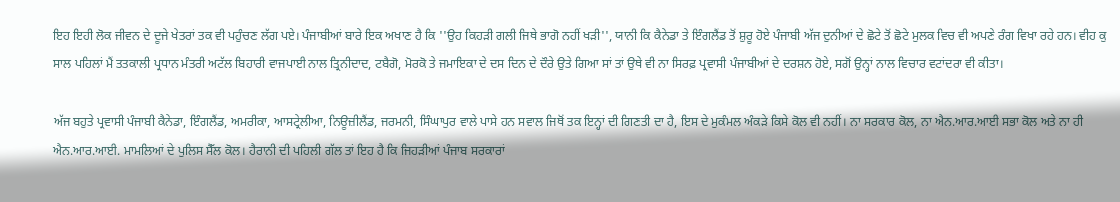ਇਹ ਇਹੀ ਲੋਕ ਜੀਵਨ ਦੇ ਦੂਜੇ ਖੇਤਰਾਂ ਤਕ ਵੀ ਪਹੁੰਚਣ ਲੱਗ ਪਏ। ਪੰਜਾਬੀਆਂ ਬਾਰੇ ਇਕ ਅਖਾਣ ਹੈ ਕਿ ''ਉਹ ਕਿਹੜੀ ਗਲੀ ਜਿਥੇ ਭਾਗੋ ਨਹੀਂ ਖੜੀ'', ਯਾਨੀ ਕਿ ਕੈਨੇਡਾ ਤੇ ਇੰਗਲੈਂਡ ਤੋਂ ਸ਼ੁਰੂ ਹੋਏ ਪੰਜਾਬੀ ਅੱਜ ਦੁਨੀਆਂ ਦੇ ਛੋਟੇ ਤੋਂ ਛੋਟੇ ਮੁਲਕ ਵਿਚ ਵੀ ਅਪਣੇ ਰੰਗ ਵਿਖਾ ਰਹੇ ਹਨ। ਵੀਹ ਕੁ ਸਾਲ ਪਹਿਲਾਂ ਮੈਂ ਤਤਕਾਲੀ ਪ੍ਰਧਾਨ ਮੰਤਰੀ ਅਟੱਲ ਬਿਹਾਰੀ ਵਾਜਪਾਈ ਨਾਲ ਤ੍ਰਿਨੀਦਾਦ, ਟਬੈਗੋ, ਮੋਰਕੋ ਤੇ ਜਮਾਇਕਾ ਦੇ ਦਸ ਦਿਨ ਦੇ ਦੌਰੇ ਉਤੇ ਗਿਆ ਸਾਂ ਤਾਂ ਉਥੇ ਵੀ ਨਾ ਸਿਰਫ਼ ਪ੍ਰਵਾਸੀ ਪੰਜਾਬੀਆਂ ਦੇ ਦਰਸ਼ਨ ਹੋਏ, ਸਗੋਂ ਉਨ੍ਹਾਂ ਨਾਲ ਵਿਚਾਰ ਵਟਾਂਦਰਾ ਵੀ ਕੀਤਾ।

ਅੱਜ ਬਹੁਤੇ ਪ੍ਰਵਾਸੀ ਪੰਜਾਬੀ ਕੈਨੇਡਾ, ਇੰਗਲੈਂਡ, ਅਮਰੀਕਾ, ਆਸਟ੍ਰੇਲੀਆ, ਨਿਊਜ਼ੀਲੈਂਡ, ਜਰਮਨੀ, ਸਿੰਘਾਪੁਰ ਵਾਲੇ ਪਾਸੇ ਹਨ ਸਵਾਲ ਜਿਥੋਂ ਤਕ ਇਨ੍ਹਾਂ ਦੀ ਗਿਣਤੀ ਦਾ ਹੈ, ਇਸ ਦੇ ਮੁਕੰਮਲ ਅੰਕੜੇ ਕਿਸੇ ਕੋਲ ਵੀ ਨਹੀਂ। ਨਾ ਸਰਕਾਰ ਕੋਲ, ਨਾ ਐਨ.ਆਰ.ਆਈ ਸਭਾ ਕੋਲ ਅਤੇ ਨਾ ਹੀ ਐਨ.ਆਰ.ਆਈ. ਮਾਮਲਿਆਂ ਦੇ ਪੁਲਿਸ ਸੈੱਲ ਕੋਲ। ਹੈਰਾਨੀ ਦੀ ਪਹਿਲੀ ਗੱਲ ਤਾਂ ਇਹ ਹੈ ਕਿ ਜਿਹੜੀਆਂ ਪੰਜਾਬ ਸਰਕਾਰਾਂ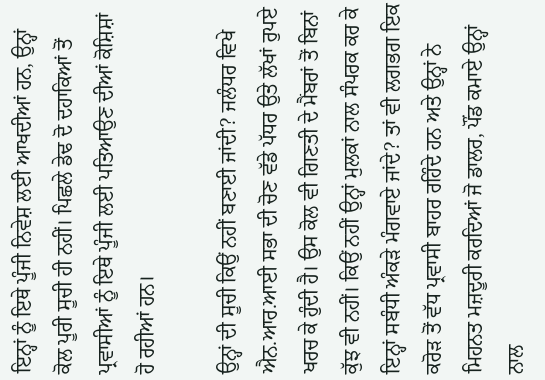ਇਨ੍ਹਾਂ ਨੂੰ ਇਥੇ ਪੂੰਜੀ ਨਿਵੇਸ਼ ਲਈ ਆਖਦੀਆਂ ਹਨ, ਉਨ੍ਹਾਂ ਕੋਲ ਪੂਰੀ ਸੂਚੀ ਹੀ ਨਹੀਂ। ਪਿਛਲੇ ਡੇਢ ਦੋ ਦਹਾਕਿਆਂ ਤੋਂ ਪ੍ਰਵਾਸੀਆਂ ਨੂੰ ਇਥੇ ਪੂੰਜੀ ਲਈ ਪਤਿਆਉਣ ਦੀਆਂ ਕੋਸ਼ਿਸ਼ਾਂ ਹੋ ਰਹੀਆਂ ਹਨ।

ਉਨ੍ਹਾਂ ਦੀ ਸੂਚੀ ਕਿਉਂ ਨਹੀਂ ਬਣਾਈ ਜਾਂਦੀ? ਜਲੰਧਰ ਵਿਖੇ ਐਨ.ਆਰ.ਆਈ ਸਭਾ ਦੀ ਚੋਣ ਵੱਡੇ ਪੱਧਰ ਉਤੇ ਲੱਖਾਂ ਰੁਪਏ ਖਰਚ ਕੇ ਹੁੰਦੀ ਹੈ। ਉਸ ਕੋਲ ਵੀ ਗਿਣਤੀ ਦੇ ਮੈਂਬਰਾਂ ਤੋਂ ਬਿਨਾਂ ਕੁੱਝ ਵੀ ਨਹੀਂ। ਕਿਉਂ ਨਹੀਂ ਉਨ੍ਹਾਂ ਮੁਲਕਾਂ ਨਾਲ ਸੰਪਰਕ ਕਰ ਕੇ ਇਨ੍ਹਾਂ ਸਬੰਧੀ ਅੰਕੜੇ ਮੰਗਵਾਏ ਜਾਂਦੇ? ਤਾਂ ਵੀ ਲਗਭਗ ਇਕ ਕਰੋੜ ਤੋਂ ਵੱਧ ਪ੍ਰਵਾਸੀ ਬਾਹਰ ਰਹਿੰਦੇ ਹਨ ਅਤੇ ਉਨ੍ਹਾਂ ਨੇ ਮਿਹਨਤ ਮਜ਼ਦੂਰੀ ਕਰਦਿਆਂ ਜੋ ਡਾਲਰ, ਪੌਂਡ ਕਮਾਏ ਉਨ੍ਹਾਂ ਨਾਲ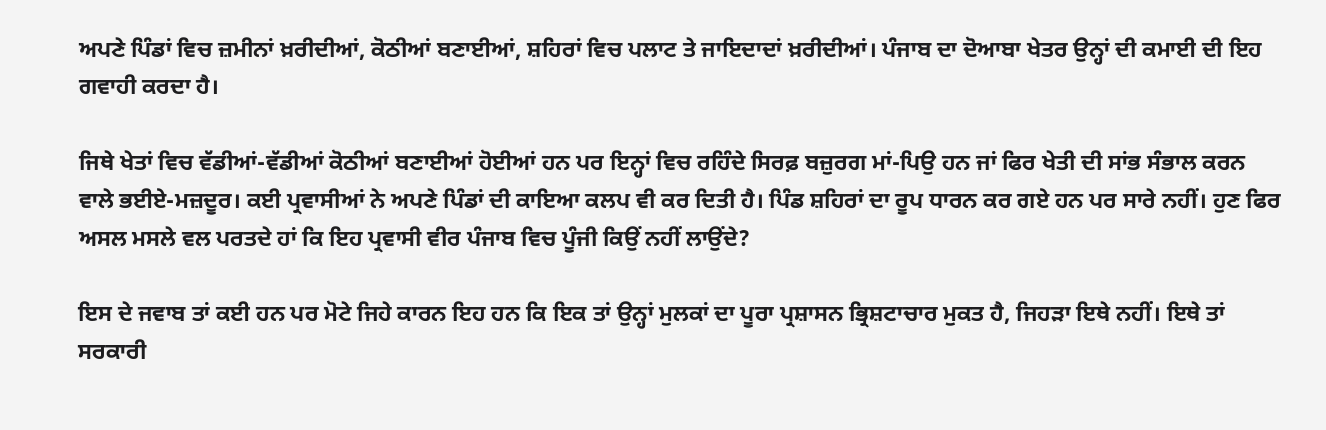ਅਪਣੇ ਪਿੰਡਾਂ ਵਿਚ ਜ਼ਮੀਨਾਂ ਖ਼ਰੀਦੀਆਂ, ਕੋਠੀਆਂ ਬਣਾਈਆਂ, ਸ਼ਹਿਰਾਂ ਵਿਚ ਪਲਾਟ ਤੇ ਜਾਇਦਾਦਾਂ ਖ਼ਰੀਦੀਆਂ। ਪੰਜਾਬ ਦਾ ਦੋਆਬਾ ਖੇਤਰ ਉਨ੍ਹਾਂ ਦੀ ਕਮਾਈ ਦੀ ਇਹ ਗਵਾਹੀ ਕਰਦਾ ਹੈ।

ਜਿਥੇ ਖੇਤਾਂ ਵਿਚ ਵੱਡੀਆਂ-ਵੱਡੀਆਂ ਕੋਠੀਆਂ ਬਣਾਈਆਂ ਹੋਈਆਂ ਹਨ ਪਰ ਇਨ੍ਹਾਂ ਵਿਚ ਰਹਿੰਦੇ ਸਿਰਫ਼ ਬਜ਼ੁਰਗ ਮਾਂ-ਪਿਉ ਹਨ ਜਾਂ ਫਿਰ ਖੇਤੀ ਦੀ ਸਾਂਭ ਸੰਭਾਲ ਕਰਨ ਵਾਲੇ ਭਈਏ-ਮਜ਼ਦੂਰ। ਕਈ ਪ੍ਰਵਾਸੀਆਂ ਨੇ ਅਪਣੇ ਪਿੰਡਾਂ ਦੀ ਕਾਇਆ ਕਲਪ ਵੀ ਕਰ ਦਿਤੀ ਹੈ। ਪਿੰਡ ਸ਼ਹਿਰਾਂ ਦਾ ਰੂਪ ਧਾਰਨ ਕਰ ਗਏ ਹਨ ਪਰ ਸਾਰੇ ਨਹੀਂ। ਹੁਣ ਫਿਰ ਅਸਲ ਮਸਲੇ ਵਲ ਪਰਤਦੇ ਹਾਂ ਕਿ ਇਹ ਪ੍ਰਵਾਸੀ ਵੀਰ ਪੰਜਾਬ ਵਿਚ ਪੂੰਜੀ ਕਿਉਂ ਨਹੀਂ ਲਾਉਂਦੇ?

ਇਸ ਦੇ ਜਵਾਬ ਤਾਂ ਕਈ ਹਨ ਪਰ ਮੋਟੇ ਜਿਹੇ ਕਾਰਨ ਇਹ ਹਨ ਕਿ ਇਕ ਤਾਂ ਉਨ੍ਹਾਂ ਮੁਲਕਾਂ ਦਾ ਪੂਰਾ ਪ੍ਰਸ਼ਾਸਨ ਭ੍ਰਿਸ਼ਟਾਚਾਰ ਮੁਕਤ ਹੈ, ਜਿਹੜਾ ਇਥੇ ਨਹੀਂ। ਇਥੇ ਤਾਂ ਸਰਕਾਰੀ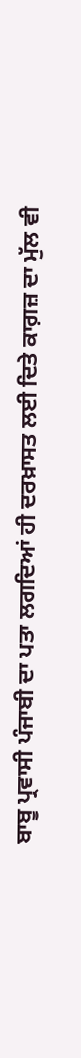ਬਾਬੂ ਪ੍ਰਵਾਸੀ ਪੰਜਾਬੀ ਦਾ ਪਤਾ ਲਗਦਿਆਂ ਹੀ ਦਰਖ਼ਾਸਤ ਲਈ ਦਿਤੇ ਕਾਗ਼ਜ਼ ਦਾ ਮੁੱਲ ਵੀ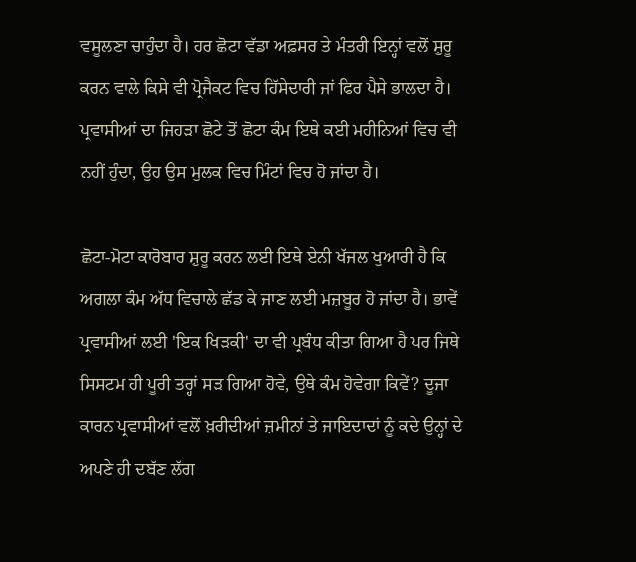ਵਸੂਲਣਾ ਚਾਹੁੰਦਾ ਹੈ। ਹਰ ਛੋਟਾ ਵੱਡਾ ਅਫ਼ਸਰ ਤੇ ਮੰਤਰੀ ਇਨ੍ਹਾਂ ਵਲੋਂ ਸ਼ੁਰੂ ਕਰਨ ਵਾਲੇ ਕਿਸੇ ਵੀ ਪ੍ਰੋਜੈਕਟ ਵਿਚ ਹਿੱਸੇਦਾਰੀ ਜਾਂ ਫਿਰ ਪੈਸੇ ਭਾਲਦਾ ਹੈ। ਪ੍ਰਵਾਸੀਆਂ ਦਾ ਜਿਹੜਾ ਛੋਟੇ ਤੋਂ ਛੋਟਾ ਕੰਮ ਇਥੇ ਕਈ ਮਹੀਨਿਆਂ ਵਿਚ ਵੀ ਨਹੀਂ ਹੁੰਦਾ, ਉਹ ਉਸ ਮੁਲਕ ਵਿਚ ਮਿੰਟਾਂ ਵਿਚ ਹੋ ਜਾਂਦਾ ਹੈ।

ਛੋਟਾ-ਮੋਟਾ ਕਾਰੋਬਾਰ ਸ਼ੁਰੂ ਕਰਨ ਲਈ ਇਥੇ ਏਨੀ ਖੱਜਲ ਖੁਆਰੀ ਹੈ ਕਿ ਅਗਲਾ ਕੰਮ ਅੱਧ ਵਿਚਾਲੇ ਛੱਡ ਕੇ ਜਾਣ ਲਈ ਮਜ਼ਬੂਰ ਹੋ ਜਾਂਦਾ ਹੈ। ਭਾਵੇਂ ਪ੍ਰਵਾਸੀਆਂ ਲਈ 'ਇਕ ਖਿੜਕੀ' ਦਾ ਵੀ ਪ੍ਰਬੰਧ ਕੀਤਾ ਗਿਆ ਹੈ ਪਰ ਜਿਥੇ ਸਿਸਟਮ ਹੀ ਪੂਰੀ ਤਰ੍ਹਾਂ ਸੜ ਗਿਆ ਹੋਵੇ, ਉਥੇ ਕੰਮ ਹੋਵੇਗਾ ਕਿਵੇਂ? ਦੂਜਾ ਕਾਰਨ ਪ੍ਰਵਾਸੀਆਂ ਵਲੋਂ ਖ਼ਰੀਦੀਆਂ ਜ਼ਮੀਨਾਂ ਤੇ ਜਾਇਦਾਦਾਂ ਨੂੰ ਕਦੇ ਉਨ੍ਹਾਂ ਦੇ ਅਪਣੇ ਹੀ ਦਬੱਣ ਲੱਗ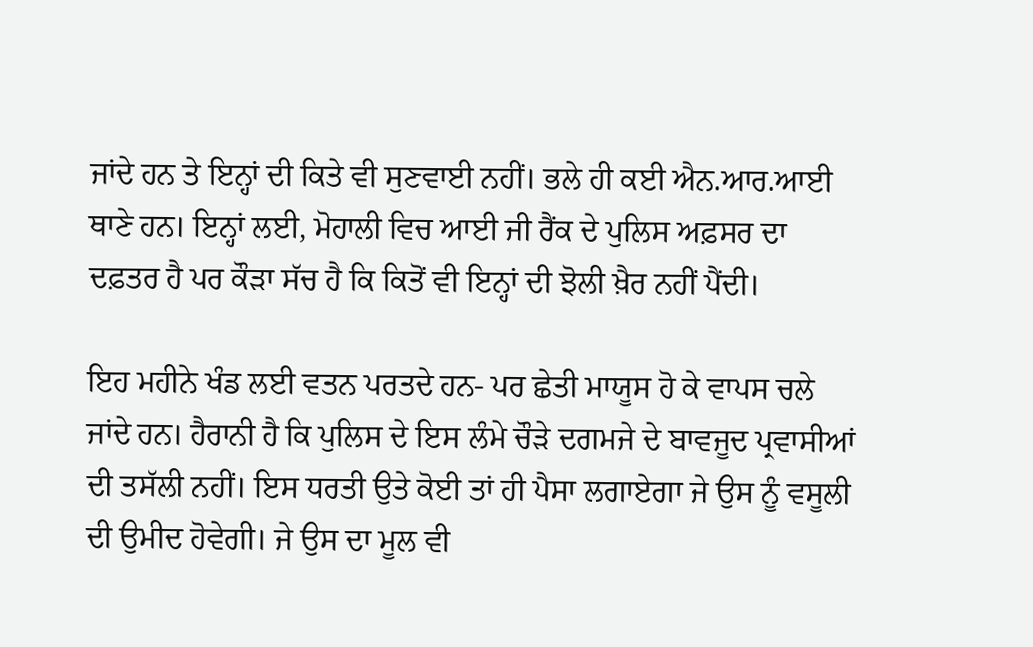ਜਾਂਦੇ ਹਨ ਤੇ ਇਨ੍ਹਾਂ ਦੀ ਕਿਤੇ ਵੀ ਸੁਣਵਾਈ ਨਹੀਂ। ਭਲੇ ਹੀ ਕਈ ਐਨ.ਆਰ.ਆਈ ਥਾਣੇ ਹਨ। ਇਨ੍ਹਾਂ ਲਈ, ਮੋਹਾਲੀ ਵਿਚ ਆਈ ਜੀ ਰੈਂਕ ਦੇ ਪੁਲਿਸ ਅਫ਼ਸਰ ਦਾ ਦਫ਼ਤਰ ਹੈ ਪਰ ਕੌੜਾ ਸੱਚ ਹੈ ਕਿ ਕਿਤੋਂ ਵੀ ਇਨ੍ਹਾਂ ਦੀ ਝੋਲੀ ਖ਼ੈਰ ਨਹੀਂ ਪੈਂਦੀ।

ਇਹ ਮਹੀਨੇ ਖੰਡ ਲਈ ਵਤਨ ਪਰਤਦੇ ਹਨ- ਪਰ ਛੇਤੀ ਮਾਯੂਸ ਹੋ ਕੇ ਵਾਪਸ ਚਲੇ ਜਾਂਦੇ ਹਨ। ਹੈਰਾਨੀ ਹੈ ਕਿ ਪੁਲਿਸ ਦੇ ਇਸ ਲੰਮੇ ਚੌੜੇ ਦਗਮਜੇ ਦੇ ਬਾਵਜੂਦ ਪ੍ਰਵਾਸੀਆਂ ਦੀ ਤਸੱਲੀ ਨਹੀਂ। ਇਸ ਧਰਤੀ ਉਤੇ ਕੋਈ ਤਾਂ ਹੀ ਪੈਸਾ ਲਗਾਏਗਾ ਜੇ ਉਸ ਨੂੰ ਵਸੂਲੀ ਦੀ ਉਮੀਦ ਹੋਵੇਗੀ। ਜੇ ਉਸ ਦਾ ਮੂਲ ਵੀ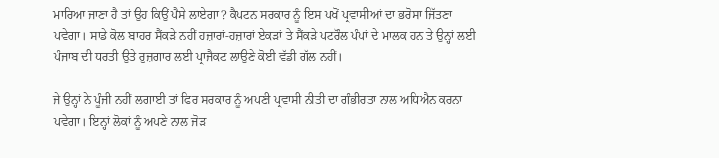ਮਾਰਿਆ ਜਾਣਾ ਹੈ ਤਾਂ ਉਹ ਕਿਉਂ ਪੈਸੇ ਲਾਏਗਾ? ਕੈਪਟਨ ਸਰਕਾਰ ਨੂੰ ਇਸ ਪਖੋਂ ਪ੍ਰਵਾਸੀਆਂ ਦਾ ਭਰੋਸਾ ਜਿੱਤਣਾ ਪਵੇਗਾ। ਸਾਡੇ ਕੋਲ ਬਾਹਰ ਸੈਂਕੜੇ ਨਹੀਂ ਹਜ਼ਾਰਾਂ-ਹਜ਼ਾਰਾਂ ਏਕੜਾਂ ਤੇ ਸੈਂਕੜੇ ਪਟਰੌਲ ਪੰਪਾਂ ਦੇ ਮਾਲਕ ਹਨ ਤੇ ਉਨ੍ਹਾਂ ਲਈ ਪੰਜਾਬ ਦੀ ਧਰਤੀ ਉਤੇ ਰੁਜ਼ਗਾਰ ਲਈ ਪ੍ਰਾਜੈਕਟ ਲਾਉਣੇ ਕੋਈ ਵੱਡੀ ਗੱਲ ਨਹੀਂ।

ਜੇ ਉਨ੍ਹਾਂ ਨੇ ਪੂੰਜੀ ਨਹੀਂ ਲਗਾਈ ਤਾਂ ਫਿਰ ਸਰਕਾਰ ਨੂੰ ਅਪਣੀ ਪ੍ਰਵਾਸੀ ਨੀਤੀ ਦਾ ਗੰਭੀਰਤਾ ਨਾਲ ਅਧਿਐਨ ਕਰਨਾ ਪਵੇਗਾ। ਇਨ੍ਹਾਂ ਲੋਕਾਂ ਨੂੰ ਅਪਣੇ ਨਾਲ ਜੋੜ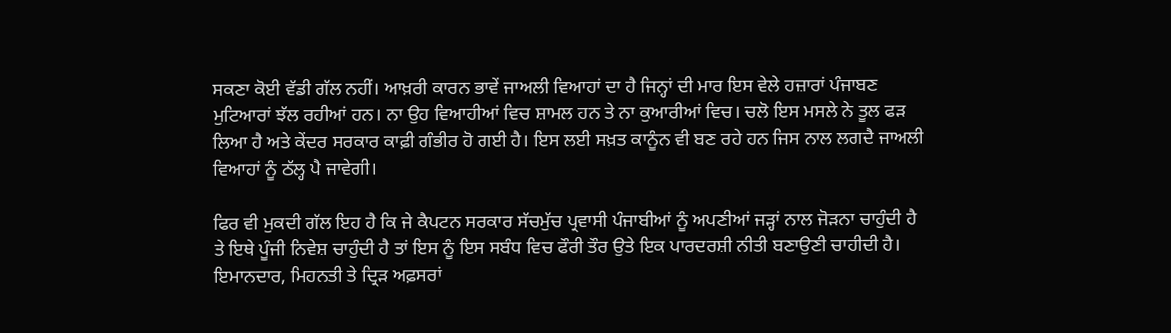ਸਕਣਾ ਕੋਈ ਵੱਡੀ ਗੱਲ ਨਹੀਂ। ਆਖ਼ਰੀ ਕਾਰਨ ਭਾਵੇਂ ਜਾਅਲੀ ਵਿਆਹਾਂ ਦਾ ਹੈ ਜਿਨ੍ਹਾਂ ਦੀ ਮਾਰ ਇਸ ਵੇਲੇ ਹਜ਼ਾਰਾਂ ਪੰਜਾਬਣ ਮੁਟਿਆਰਾਂ ਝੱਲ ਰਹੀਆਂ ਹਨ। ਨਾ ਉਹ ਵਿਆਹੀਆਂ ਵਿਚ ਸ਼ਾਮਲ ਹਨ ਤੇ ਨਾ ਕੁਆਰੀਆਂ ਵਿਚ। ਚਲੋ ਇਸ ਮਸਲੇ ਨੇ ਤੂਲ ਫੜ ਲਿਆ ਹੈ ਅਤੇ ਕੇਂਦਰ ਸਰਕਾਰ ਕਾਫ਼ੀ ਗੰਭੀਰ ਹੋ ਗਈ ਹੈ। ਇਸ ਲਈ ਸਖ਼ਤ ਕਾਨੂੰਨ ਵੀ ਬਣ ਰਹੇ ਹਨ ਜਿਸ ਨਾਲ ਲਗਦੈ ਜਾਅਲੀ ਵਿਆਹਾਂ ਨੂੰ ਠੱਲ੍ਹ ਪੈ ਜਾਵੇਗੀ।

ਫਿਰ ਵੀ ਮੁਕਦੀ ਗੱਲ ਇਹ ਹੈ ਕਿ ਜੇ ਕੈਪਟਨ ਸਰਕਾਰ ਸੱਚਮੁੱਚ ਪ੍ਰਵਾਸੀ ਪੰਜਾਬੀਆਂ ਨੂੰ ਅਪਣੀਆਂ ਜੜ੍ਹਾਂ ਨਾਲ ਜੋੜਨਾ ਚਾਹੁੰਦੀ ਹੈ ਤੇ ਇਥੇ ਪੂੰਜੀ ਨਿਵੇਸ਼ ਚਾਹੁੰਦੀ ਹੈ ਤਾਂ ਇਸ ਨੂੰ ਇਸ ਸਬੰਧ ਵਿਚ ਫੌਰੀ ਤੌਰ ਉਤੇ ਇਕ ਪਾਰਦਰਸ਼ੀ ਨੀਤੀ ਬਣਾਉਣੀ ਚਾਹੀਦੀ ਹੈ। ਇਮਾਨਦਾਰ, ਮਿਹਨਤੀ ਤੇ ਦ੍ਰਿੜ ਅਫ਼ਸਰਾਂ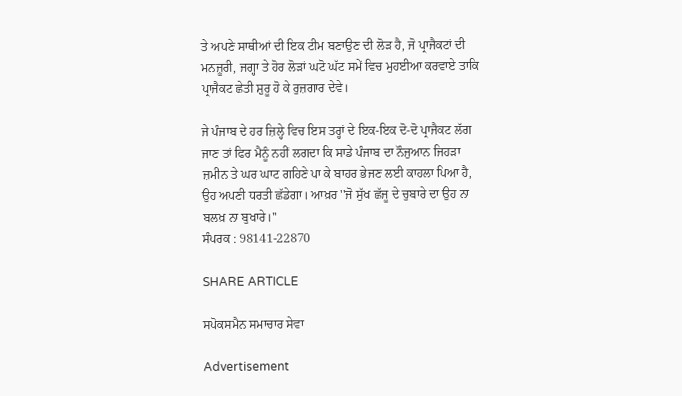ਤੇ ਅਪਣੇ ਸਾਥੀਆਂ ਦੀ ਇਕ ਟੀਮ ਬਣਾਉਣ ਦੀ ਲੋੜ ਹੈ, ਜੋ ਪ੍ਰਾਜੈਕਟਾਂ ਦੀ ਮਨਜ਼ੂਰੀ, ਜਗ੍ਹਾ ਤੇ ਹੋਰ ਲੋੜਾਂ ਘਟੋ ਘੱਟ ਸਮੇਂ ਵਿਚ ਮੁਹਈਆ ਕਰਵਾਏ ਤਾਕਿ ਪ੍ਰਾਜੈਕਟ ਛੇਤੀ ਸ਼ੁਰੂ ਹੋ ਕੇ ਰੁਜ਼ਗਾਰ ਦੇਵੇ।

ਜੇ ਪੰਜਾਬ ਦੇ ਹਰ ਜ਼ਿਲ੍ਹੇ ਵਿਚ ਇਸ ਤਰ੍ਹਾਂ ਦੇ ਇਕ-ਇਕ ਦੋ-ਦੋ ਪ੍ਰਾਜੈਕਟ ਲੱਗ ਜਾਣ ਤਾਂ ਫਿਰ ਮੈਨੂੰ ਨਹੀਂ ਲਗਦਾ ਕਿ ਸਾਡੇ ਪੰਜਾਬ ਦਾ ਨੌਜੁਆਨ ਜਿਹੜਾ ਜ਼ਮੀਨ ਤੇ ਘਰ ਘਾਟ ਗਹਿਣੇ ਪਾ ਕੇ ਬਾਹਰ ਭੇਜਣ ਲਈ ਕਾਹਲਾ ਪਿਆ ਹੈ, ਉਹ ਅਪਣੀ ਧਰਤੀ ਛੱਡੇਗਾ। ਆਖ਼ਰ ''ਜੋ ਸੁੱਖ ਛੱਜੂ ਦੇ ਚੁਬਾਰੇ ਦਾ ਉਹ ਨਾ ਬਲਖ਼ ਨਾ ਬੁਖਾਰੇ।''
ਸੰਪਰਕ : 98141-22870

SHARE ARTICLE

ਸਪੋਕਸਮੈਨ ਸਮਾਚਾਰ ਸੇਵਾ

Advertisement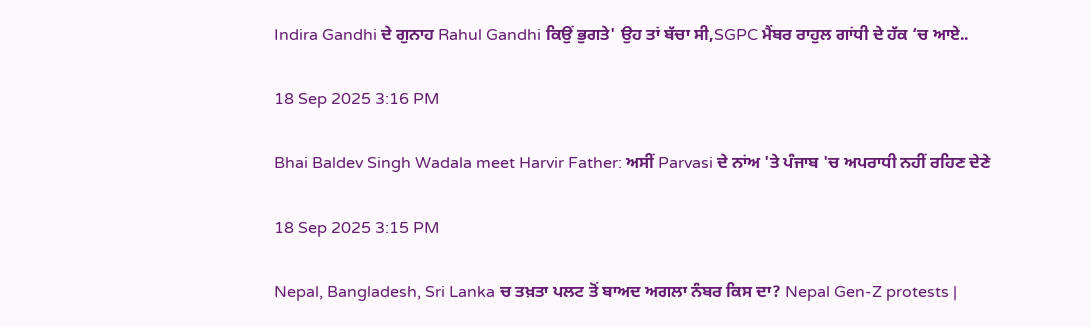Indira Gandhi ਦੇ ਗੁਨਾਹ Rahul Gandhi ਕਿਉਂ ਭੁਗਤੇ' ਉਹ ਤਾਂ ਬੱਚਾ ਸੀ,SGPC ਮੈਂਬਰ ਰਾਹੁਲ ਗਾਂਧੀ ਦੇ ਹੱਕ ‘ਚ ਆਏ..

18 Sep 2025 3:16 PM

Bhai Baldev Singh Wadala meet Harvir Father: ਅਸੀਂ Parvasi ਦੇ ਨਾਂਅ 'ਤੇ ਪੰਜਾਬ 'ਚ ਅਪਰਾਧੀ ਨਹੀਂ ਰਹਿਣ ਦੇਣੇ

18 Sep 2025 3:15 PM

Nepal, Bangladesh, Sri Lanka ਚ ਤਖ਼ਤਾ ਪਲਟ ਤੋਂ ਬਾਅਦ ਅਗਲਾ ਨੰਬਰ ਕਿਸ ਦਾ? Nepal Gen-Z protests |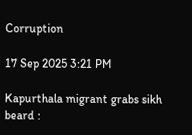Corruption

17 Sep 2025 3:21 PM

Kapurthala migrant grabs sikh beard :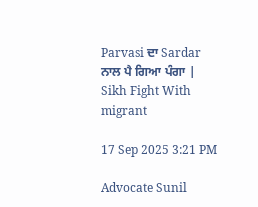Parvasi ਦਾ Sardar ਨਾਲ ਪੈ ਗਿਆ ਪੰਗਾ | Sikh Fight With migrant

17 Sep 2025 3:21 PM

Advocate Sunil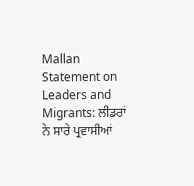Mallan Statement on Leaders and Migrants: ਲੀਡਰਾਂ ਨੇ ਸਾਰੇ ਪ੍ਰਵਾਸੀਆਂ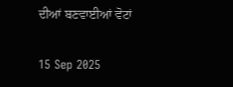ਦੀਆਂ ਬਣਵਾਈਆਂ ਵੋਟਾਂ

15 Sep 2025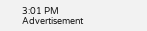3:01 PM
Advertisement